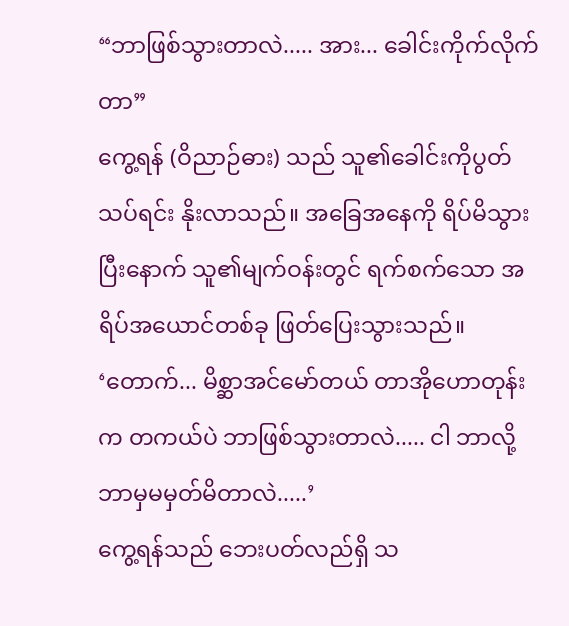“ဘာဖြစ်သွားတာလဲ..... အား... ခေါင်းကိုက်လိုက်တာ”
ကွေ့ရန် (ဝိညာဉ်ဓား) သည် သူ၏ခေါင်းကိုပွတ်သပ်ရင်း နိုးလာသည်။ အခြေအနေကို ရိပ်မိသွားပြီးနောက် သူ၏မျက်ဝန်းတွင် ရက်စက်သော အရိပ်အယောင်တစ်ခု ဖြတ်ပြေးသွားသည်။
‘တောက်... မိစ္ဆာအင်မော်တယ် တာအိုဟောတုန်းက တကယ်ပဲ ဘာဖြစ်သွားတာလဲ..... ငါ ဘာလို့ ဘာမှမမှတ်မိတာလဲ.....’
ကွေ့ရန်သည် ဘေးပတ်လည်ရှိ သ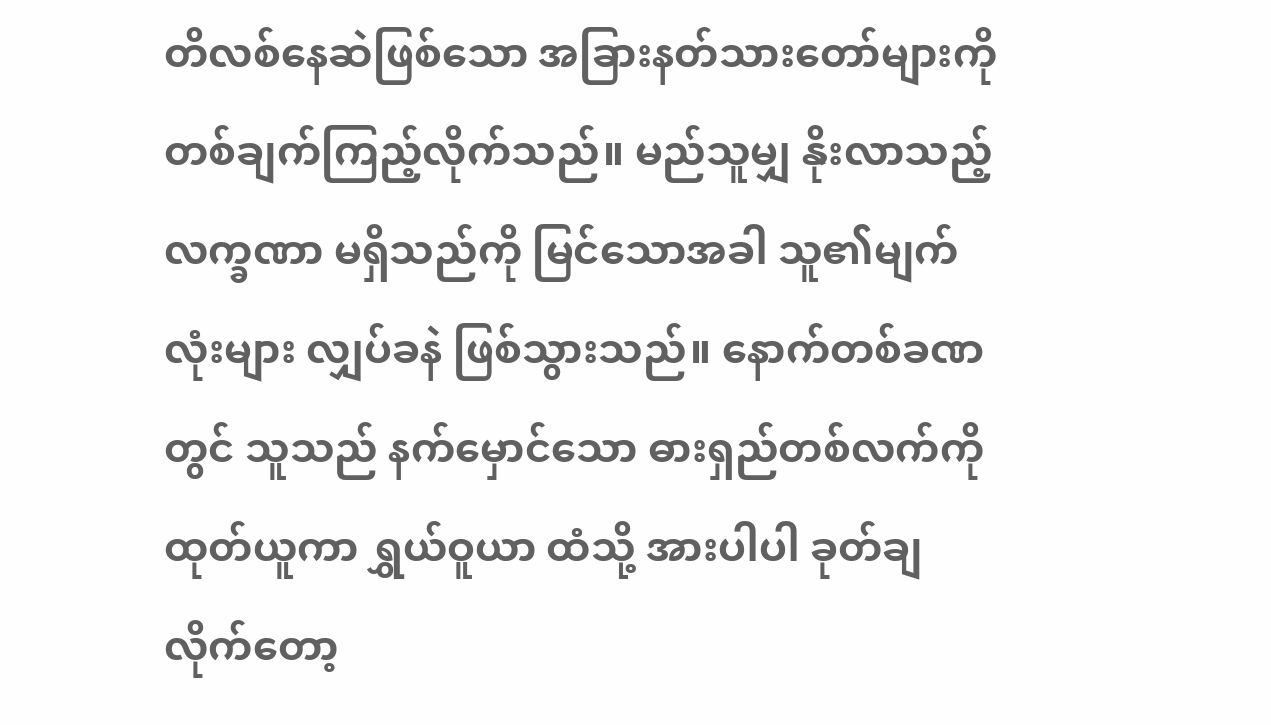တိလစ်နေဆဲဖြစ်သော အခြားနတ်သားတော်များကို တစ်ချက်ကြည့်လိုက်သည်။ မည်သူမျှ နိုးလာသည့်လက္ခဏာ မရှိသည်ကို မြင်သောအခါ သူ၏မျက်လုံးများ လျှပ်ခနဲ ဖြစ်သွားသည်။ နောက်တစ်ခဏတွင် သူသည် နက်မှောင်သော ဓားရှည်တစ်လက်ကို ထုတ်ယူကာ ရွှယ်ဝူယာ ထံသို့ အားပါပါ ခုတ်ချလိုက်တော့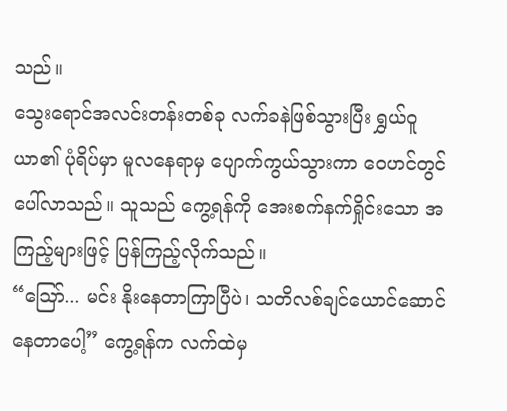သည်။
သွေးရောင်အလင်းတန်းတစ်ခု လက်ခနဲဖြစ်သွားပြီး ရွှယ်ဝူယာ၏ ပုံရိပ်မှာ မူလနေရာမှ ပျောက်ကွယ်သွားကာ ဝေဟင်တွင် ပေါ်လာသည်။ သူသည် ကွေ့ရန်ကို အေးစက်နက်ရှိုင်းသော အကြည့်များဖြင့် ပြန်ကြည့်လိုက်သည်။
“ဩော်... မင်း နိုးနေတာကြာပြီပဲ၊ သတိလစ်ချင်ယောင်ဆောင်နေတာပေါ့” ကွေ့ရန်က လက်ထဲမှ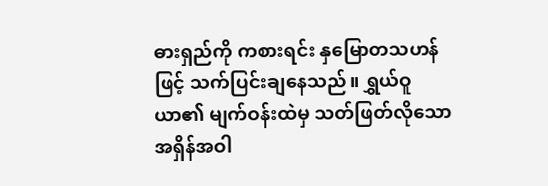ဓားရှည်ကို ကစားရင်း နှမြောတသဟန်ဖြင့် သက်ပြင်းချနေသည်။ ရွှယ်ဝူယာ၏ မျက်ဝန်းထဲမှ သတ်ဖြတ်လိုသော အရှိန်အဝါ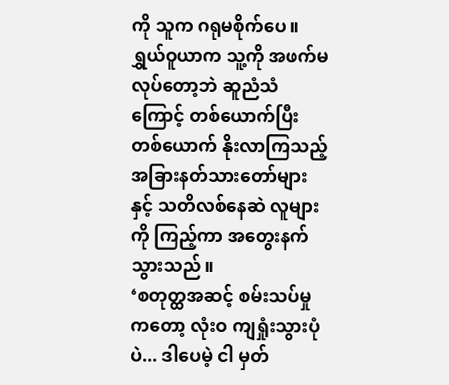ကို သူက ဂရုမစိုက်ပေ။
ရွှယ်ဝူယာက သူ့ကို အဖက်မလုပ်တော့ဘဲ ဆူညံသံကြောင့် တစ်ယောက်ပြီးတစ်ယောက် နိုးလာကြသည့် အခြားနတ်သားတော်များနှင့် သတိလစ်နေဆဲ လူများကို ကြည့်ကာ အတွေးနက်သွားသည်။
‘စတုတ္ထအဆင့် စမ်းသပ်မှုကတော့ လုံးဝ ကျရှုံးသွားပုံပဲ... ဒါပေမဲ့ ငါ မှတ်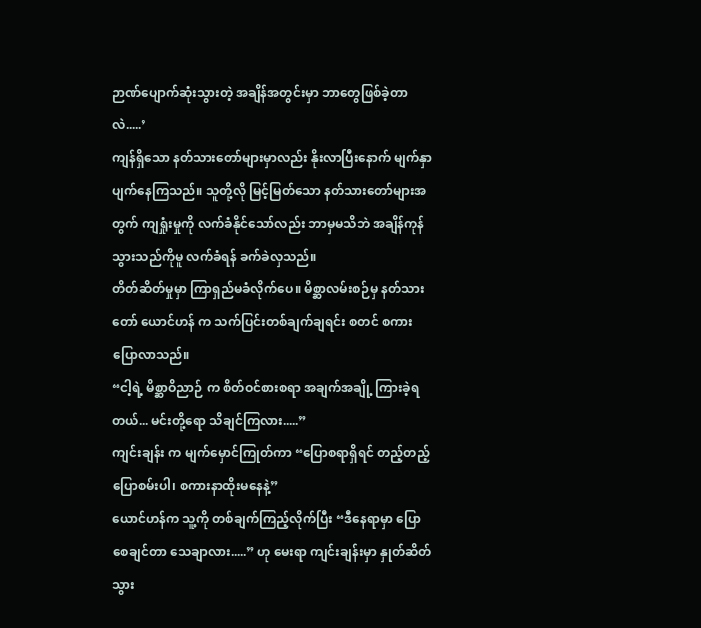ဉာဏ်ပျောက်ဆုံးသွားတဲ့ အချိန်အတွင်းမှာ ဘာတွေဖြစ်ခဲ့တာလဲ.....’
ကျန်ရှိသော နတ်သားတော်များမှာလည်း နိုးလာပြီးနောက် မျက်နှာပျက်နေကြသည်။ သူတို့လို မြင့်မြတ်သော နတ်သားတော်များအတွက် ကျရှုံးမှုကို လက်ခံနိုင်သော်လည်း ဘာမှမသိဘဲ အချိန်ကုန်သွားသည်ကိုမူ လက်ခံရန် ခက်ခဲလှသည်။
တိတ်ဆိတ်မှုမှာ ကြာရှည်မခံလိုက်ပေ။ မိစ္ဆာလမ်းစဉ်မှ နတ်သားတော် ယောင်ဟန် က သက်ပြင်းတစ်ချက်ချရင်း စတင် စကားပြောလာသည်။
“ငါ့ရဲ့ မိစ္ဆာဝိညာဉ် က စိတ်ဝင်စားစရာ အချက်အချို့ ကြားခဲ့ရတယ်... မင်းတို့ရော သိချင်ကြလား.....”
ကျင်းချန်း က မျက်မှောင်ကြုတ်ကာ “ပြောစရာရှိရင် တည့်တည့်ပြောစမ်းပါ၊ စကားနာထိုးမနေနဲ့”
ယောင်ဟန်က သူ့ကို တစ်ချက်ကြည့်လိုက်ပြီး “ဒီနေရာမှာ ပြောစေချင်တာ သေချာလား.....” ဟု မေးရာ ကျင်းချန်းမှာ နှုတ်ဆိတ်သွား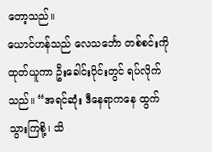တော့သည်။
ယောင်ဟန်သည် လေသင်္ဘော တစ်စင်းကို ထုတ်ယူကာ ဦးခေါင်းပိုင်းတွင် ရပ်လိုက်သည်။ “အရင်ဆုံး ဒီနေရာကနေ ထွက်သွားကြစို့၊ သိ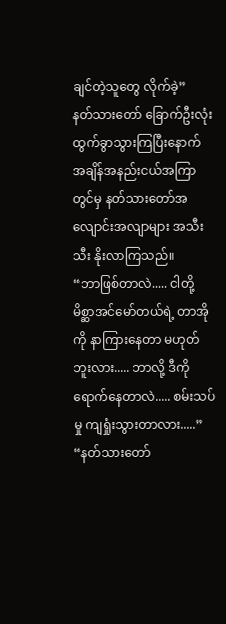ချင်တဲ့သူတွေ လိုက်ခဲ့”
နတ်သားတော် ခြောက်ဦးလုံး ထွက်ခွာသွားကြပြီးနောက် အချိန်အနည်းငယ်အကြာတွင်မှ နတ်သားတော်အလျောင်းအလျာများ အသီးသီး နိုးလာကြသည်။
“ဘာဖြစ်တာလဲ..... ငါတို့ မိစ္ဆာအင်မော်တယ်ရဲ့ တာအိုကို နာကြားနေတာ မဟုတ်ဘူးလား..... ဘာလို့ ဒီကို ရောက်နေတာလဲ..... စမ်းသပ်မှု ကျရှုံးသွားတာလား.....”
“နတ်သားတော်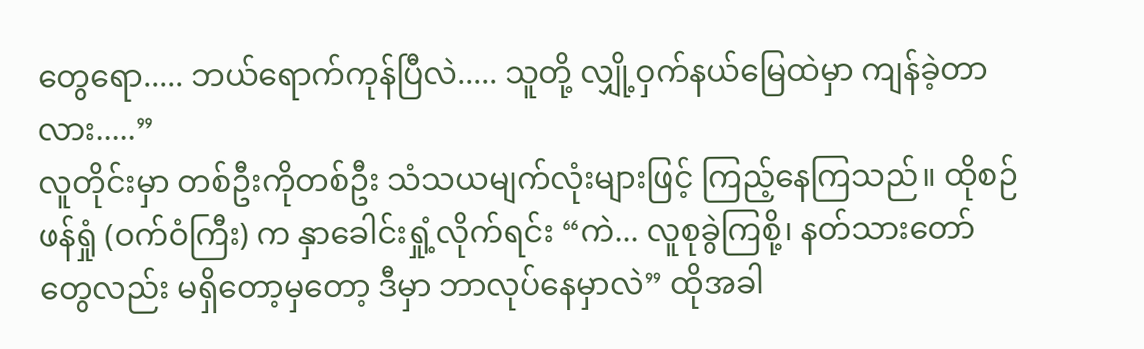တွေရော..... ဘယ်ရောက်ကုန်ပြီလဲ..... သူတို့ လျှို့ဝှက်နယ်မြေထဲမှာ ကျန်ခဲ့တာလား.....”
လူတိုင်းမှာ တစ်ဦးကိုတစ်ဦး သံသယမျက်လုံးများဖြင့် ကြည့်နေကြသည်။ ထိုစဉ် ဖန်ရှုံ (ဝက်ဝံကြီး) က နှာခေါင်းရှုံ့လိုက်ရင်း “ကဲ... လူစုခွဲကြစို့၊ နတ်သားတော်တွေလည်း မရှိတော့မှတော့ ဒီမှာ ဘာလုပ်နေမှာလဲ” ထိုအခါ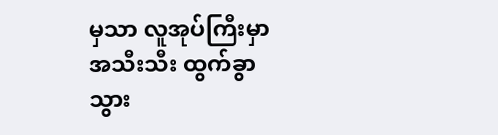မှသာ လူအုပ်ကြီးမှာ အသီးသီး ထွက်ခွာသွား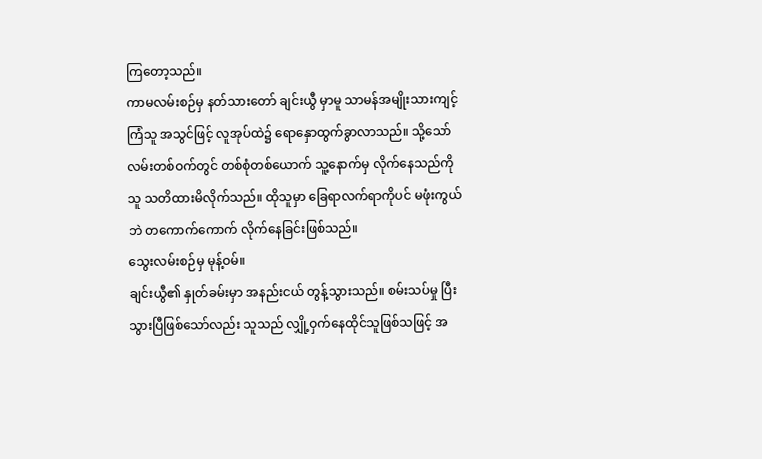ကြတော့သည်။
ကာမလမ်းစဉ်မှ နတ်သားတော် ချင်းယွီ မှာမူ သာမန်အမျိုးသားကျင့်ကြံသူ အသွင်ဖြင့် လူအုပ်ထဲ၌ ရောနှောထွက်ခွာလာသည်။ သို့သော် လမ်းတစ်ဝက်တွင် တစ်စုံတစ်ယောက် သူ့နောက်မှ လိုက်နေသည်ကို သူ သတိထားမိလိုက်သည်။ ထိုသူမှာ ခြေရာလက်ရာကိုပင် မဖုံးကွယ်ဘဲ တကောက်ကောက် လိုက်နေခြင်းဖြစ်သည်။
သွေးလမ်းစဉ်မှ မုန့်ဝမ်။
ချင်းယွီ၏ နှုတ်ခမ်းမှာ အနည်းငယ် တွန့်သွားသည်။ စမ်းသပ်မှု ပြီးသွားပြီဖြစ်သော်လည်း သူသည် လျှို့ဝှက်နေထိုင်သူဖြစ်သဖြင့် အ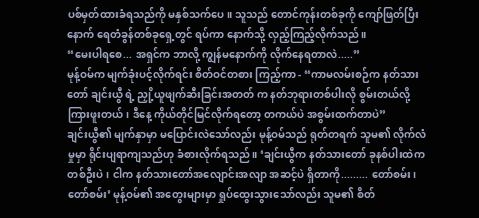ပစ်မှတ်ထားခံရသည်ကို မနှစ်သက်ပေ။ သူသည် တောင်ကုန်းတစ်ခုကို ကျော်ဖြတ်ပြီးနောက် ရေတံခွန်တစ်ခုရှေ့တွင် ရပ်ကာ နောက်သို့ လှည့်ကြည့်လိုက်သည်။
“မေးပါရစေ... အရှင်က ဘာလို့ ကျွန်မနောက်ကို လိုက်နေရတာလဲ.....”
မုန့်ဝမ်က မျက်ခုံးပင့်လိုက်ရင်း စိတ်ဝင်တစား ကြည့်ကာ - “ကာမလမ်းစဉ်က နတ်သားတော် ချင်းယွီ ရဲ့ ညှို့ယူဖျက်ဆီးခြင်းအတတ် က နတ်ဘုရားတစ်ပါးလို စွမ်းတယ်လို့ ကြားဖူးတယ်၊ ဒီနေ့ ကိုယ်တိုင်မြင်လိုက်ရတော့ တကယ်ပဲ အစွမ်းထက်တာပဲ”
ချင်းယွီ၏ မျက်နှာမှာ မပြောင်းလဲသော်လည်း မုန့်ဝမ်သည် ရုတ်တရက် သူမ၏ လိုက်လံမှုမှာ ရိုင်းပျရာကျသည်ဟု ခံစားလိုက်ရသည်။ ‘ချင်းယွီက နတ်သားတော် ခုနစ်ပါးထဲက တစ်ဦးပဲ၊ ငါက နတ်သားတော်အလျောင်းအလျာ အဆင့်ပဲ ရှိတာကို......... တော်စမ်း၊ တော်စမ်း’ မုန့်ဝမ်၏ အတွေးများမှာ ရှုပ်ထွေးသွားသော်လည်း သူမ၏ စိတ်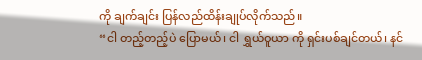ကို ချက်ချင်း ပြန်လည်ထိန်းချုပ်လိုက်သည်။
“ငါ တည့်တည့်ပဲ ပြောမယ်၊ ငါ ရွှယ်ဝူယာ ကို ရှင်းပစ်ချင်တယ်၊ နင်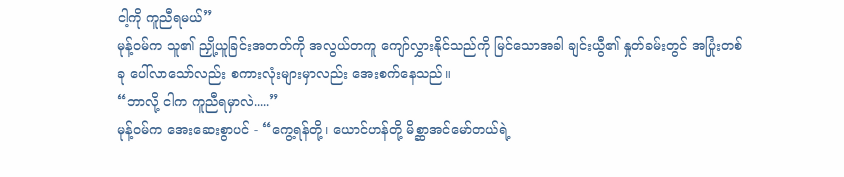ငါ့ကို ကူညီရမယ်”
မုန့်ဝမ်က သူ၏ ညှို့ယူခြင်းအတတ်ကို အလွယ်တကူ ကျော်လွှားနိုင်သည်ကို မြင်သောအခါ ချင်းယွီ၏ နှုတ်ခမ်းတွင် အပြုံးတစ်ခု ပေါ်လာသော်လည်း စကားလုံးများမှာလည်း အေးစက်နေသည်။
“ဘာလို့ ငါက ကူညီရမှာလဲ.....”
မုန့်ဝမ်က အေးဆေးစွာပင် - “ကွေ့ရန်တို့၊ ယောင်ဟန်တို့ မိစ္ဆာအင်မော်တယ်ရဲ့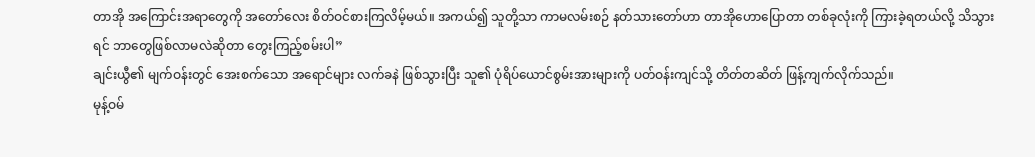တာအို အကြောင်းအရာတွေကို အတော်လေး စိတ်ဝင်စားကြလိမ့်မယ်။ အကယ်၍ သူတို့သာ ကာမလမ်းစဉ် နတ်သားတော်ဟာ တာအိုဟောပြောတာ တစ်ခုလုံးကို ကြားခဲ့ရတယ်လို့ သိသွားရင် ဘာတွေဖြစ်လာမလဲဆိုတာ တွေးကြည့်စမ်းပါ”
ချင်းယွီ၏ မျက်ဝန်းတွင် အေးစက်သော အရောင်များ လက်ခနဲ ဖြစ်သွားပြီး သူ၏ ပုံရိပ်ယောင်စွမ်းအားများကို ပတ်ဝန်းကျင်သို့ တိတ်တဆိတ် ဖြန့်ကျက်လိုက်သည်။
မုန့်ဝမ်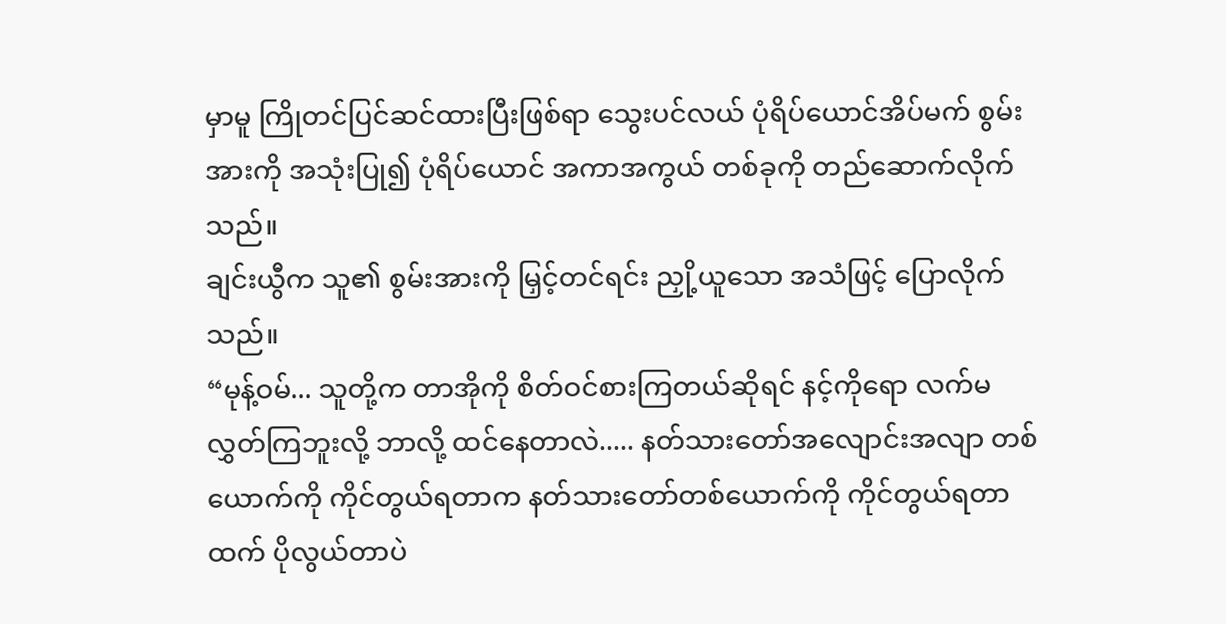မှာမူ ကြိုတင်ပြင်ဆင်ထားပြီးဖြစ်ရာ သွေးပင်လယ် ပုံရိပ်ယောင်အိပ်မက် စွမ်းအားကို အသုံးပြု၍ ပုံရိပ်ယောင် အကာအကွယ် တစ်ခုကို တည်ဆောက်လိုက်သည်။
ချင်းယွီက သူ၏ စွမ်းအားကို မြှင့်တင်ရင်း ညှို့ယူသော အသံဖြင့် ပြောလိုက်သည်။
“မုန့်ဝမ်... သူတို့က တာအိုကို စိတ်ဝင်စားကြတယ်ဆိုရင် နင့်ကိုရော လက်မလွှတ်ကြဘူးလို့ ဘာလို့ ထင်နေတာလဲ..... နတ်သားတော်အလျောင်းအလျာ တစ်ယောက်ကို ကိုင်တွယ်ရတာက နတ်သားတော်တစ်ယောက်ကို ကိုင်တွယ်ရတာထက် ပိုလွယ်တာပဲ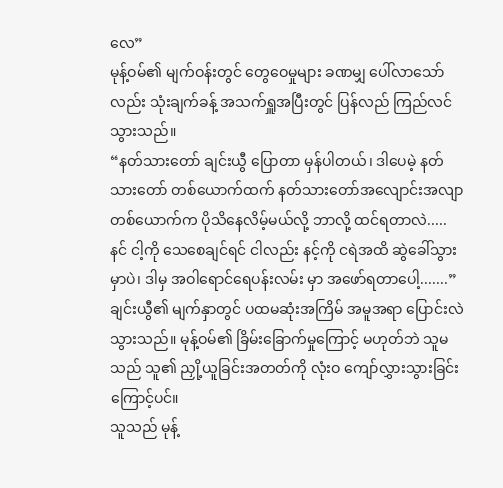လေ”
မုန့်ဝမ်၏ မျက်ဝန်းတွင် တွေဝေမှုများ ခဏမျှ ပေါ်လာသော်လည်း သုံးချက်ခန့် အသက်ရှူအပြီးတွင် ပြန်လည် ကြည်လင်သွားသည်။
“နတ်သားတော် ချင်းယွီ ပြောတာ မှန်ပါတယ်၊ ဒါပေမဲ့ နတ်သားတော် တစ်ယောက်ထက် နတ်သားတော်အလျောင်းအလျာ တစ်ယောက်က ပိုသိနေလိမ့်မယ်လို့ ဘာလို့ ထင်ရတာလဲ..... နင် ငါ့ကို သေစေချင်ရင် ငါလည်း နင့်ကို ငရဲအထိ ဆွဲခေါ်သွားမှာပဲ၊ ဒါမှ အဝါရောင်ရေပန်းလမ်း မှာ အဖော်ရတာပေါ့.......”
ချင်းယွီ၏ မျက်နှာတွင် ပထမဆုံးအကြိမ် အမူအရာ ပြောင်းလဲသွားသည်။ မုန့်ဝမ်၏ ခြိမ်းခြောက်မှုကြောင့် မဟုတ်ဘဲ သူမသည် သူ၏ ညှို့ယူခြင်းအတတ်ကို လုံးဝ ကျော်လွှားသွားခြင်းကြောင့်ပင်။
သူသည် မုန့်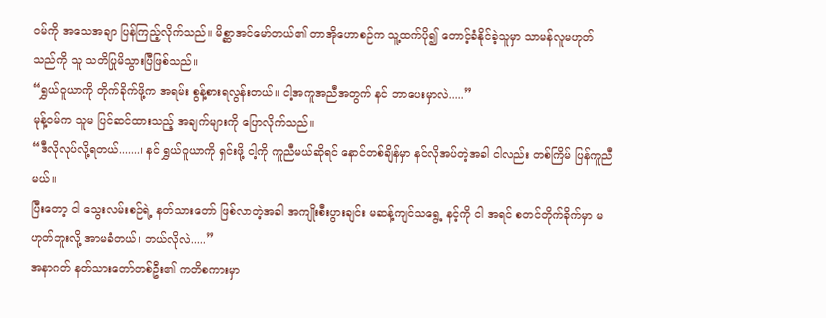ဝမ်ကို အသေအချာ ပြန်ကြည့်လိုက်သည်။ မိစ္ဆာအင်မော်တယ်၏ တာအိုဟောစဉ်က သူ့ထက်ပို၍ တောင့်ခံနိုင်ခဲ့သူမှာ သာမန်လူမဟုတ်သည်ကို သူ သတိပြုမိသွားပြီဖြစ်သည်။
“ရွှယ်ဝူယာကို တိုက်ခိုက်ဖို့က အရမ်း စွန့်စားရလွန်းတယ်။ ငါ့အကူအညီအတွက် နင် ဘာပေးမှာလဲ.....”
မုန့်ဝမ်က သူမ ပြင်ဆင်ထားသည့် အချက်များကို ပြောလိုက်သည်။
“ဒီလိုလုပ်လို့ရတယ်.......၊ နင် ရွှယ်ဝူယာကို ရှင်းဖို့ ငါ့ကို ကူညီမယ်ဆိုရင် နောင်တစ်ချိန်မှာ နင်လိုအပ်တဲ့အခါ ငါလည်း တစ်ကြိမ် ပြန်ကူညီမယ်။
ပြီးတော့ ငါ သွေးလမ်းစဉ်ရဲ့ နတ်သားတော် ဖြစ်လာတဲ့အခါ အကျိုးစီးပွားချင်း မဆန့်ကျင်သရွေ့ နင့်ကို ငါ အရင် စတင်တိုက်ခိုက်မှာ မဟုတ်ဘူးလို့ အာမခံတယ်၊ ဘယ်လိုလဲ.....”
အနာဂတ် နတ်သားတော်တစ်ဦး၏ ကတိစကားမှာ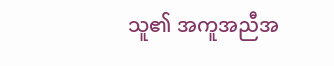သူ၏ အကူအညီအ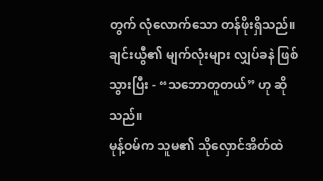တွက် လုံလောက်သော တန်ဖိုးရှိသည်။ ချင်းယွီ၏ မျက်လုံးများ လျှပ်ခနဲ ဖြစ်သွားပြီး - “သဘောတူတယ်” ဟု ဆိုသည်။
မုန့်ဝမ်က သူမ၏ သိုလှောင်အိတ်ထဲ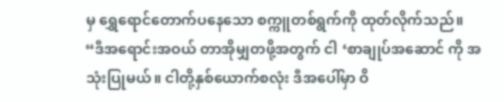မှ ရွှေရောင်တောက်ပနေသော စက္ကူတစ်ရွက်ကို ထုတ်လိုက်သည်။
“ဒီအရောင်းအဝယ် တာအိုမျှတဖို့အတွက် ငါ ‘စာချုပ်အဆောင် ကို အသုံးပြုမယ်။ ငါတို့နှစ်ယောက်စလုံး ဒီအပေါ်မှာ ဝိ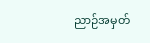ညာဉ်အမှတ်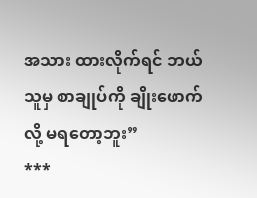အသား ထားလိုက်ရင် ဘယ်သူမှ စာချုပ်ကို ချိုးဖောက်လို့ မရတော့ဘူး”
***